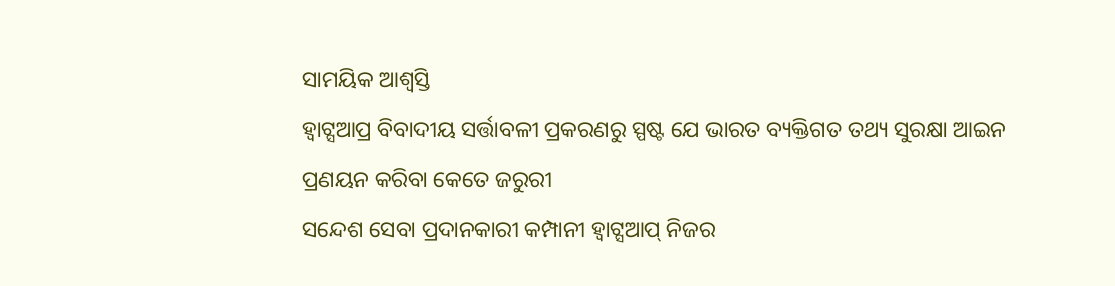ସାମୟିକ ଆଶ୍ବସ୍ତି
ହ୍ବାଟ୍ସଆପ୍ର ବିବାଦୀୟ ସର୍ତ୍ତାବଳୀ ପ୍ରକରଣରୁ ସ୍ପଷ୍ଟ ଯେ ଭାରତ ବ୍ୟକ୍ତିଗତ ତଥ୍ୟ ସୁରକ୍ଷା ଆଇନ ପ୍ରଣୟନ କରିବା କେତେ ଜରୁରୀ
ସନ୍ଦେଶ ସେବା ପ୍ରଦାନକାରୀ କମ୍ପାନୀ ହ୍ବାଟ୍ସଆପ୍ ନିଜର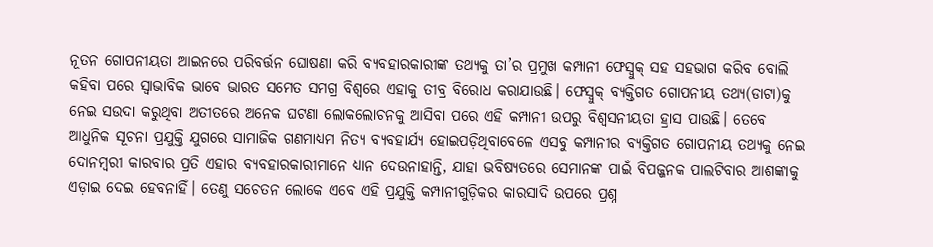ନୂତନ ଗୋପନୀୟତା ଆଇନରେ ପରିବର୍ତ୍ତନ ଘୋଷଣା କରି ବ୍ୟବହାରକାରୀଙ୍କ ତଥ୍ୟକୁ ତା’ର ପ୍ରମୁଖ କମ୍ପାନୀ ଫେସ୍ବୁକ୍ ସହ ସହଭାଗ କରିବ ବୋଲି କହିବା ପରେ ସ୍ବାଭାବିକ ଭାବେ ଭାରତ ସମେତ ସମଗ୍ର ବିଶ୍ବରେ ଏହାକୁ ତୀବ୍ର ବିରୋଧ କରାଯାଉଛି। ଫେସ୍ବୁକ୍ ବ୍ୟକ୍ତିଗତ ଗୋପନୀୟ ତଥ୍ୟ(ଡାଟା)କୁ ନେଇ ସଉଦା କରୁଥିବା ଅତୀତରେ ଅନେକ ଘଟଣା ଲୋକଲୋଚନକୁ ଆସିବା ପରେ ଏହି କମ୍ପାନୀ ଉପରୁ ବିଶ୍ବସନୀୟତା ହ୍ରାସ ପାଉଛି। ତେବେ ଆଧୁନିକ ସୂଚନା ପ୍ରଯୁକ୍ତି ଯୁଗରେ ସାମାଜିକ ଗଣମାଧ୍ୟମ ନିତ୍ୟ ବ୍ୟବହାର୍ଯ୍ୟ ହୋଇପଡ଼ିଥିବାବେଳେ ଏସବୁ କମ୍ପାନୀର ବ୍ୟକ୍ତିଗତ ଗୋପନୀୟ ତଥ୍ୟକୁ ନେଇ ଦୋନମ୍ବରୀ କାରବାର ପ୍ରତି ଏହାର ବ୍ୟବହାରକାରୀମାନେ ଧ୍ୟାନ ଦେଉନାହାନ୍ତି, ଯାହା ଭବିଷ୍ୟତରେ ସେମାନଙ୍କ ପାଇଁ ବିପଜ୍ଜନକ ପାଲଟିବାର ଆଶଙ୍କାକୁ ଏଡ଼ାଇ ଦେଇ ହେବନାହିଁ। ତେଣୁ ସଚେତନ ଲୋକେ ଏବେ ଏହି ପ୍ରଯୁକ୍ତି କମ୍ପାନୀଗୁଡ଼ିକର କାରସାଦି ଉପରେ ପ୍ରଶ୍ନ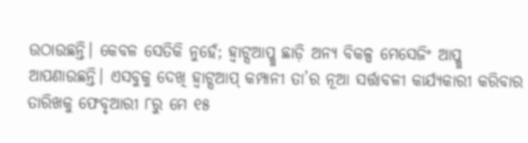ଉଠାଉଛନ୍ତି। କେବଳ ସେତିକି ନୁହେଁ; ହ୍ବାଟ୍ସଆପ୍କୁ ଛାଡ଼ି ଅନ୍ୟ ବିକଳ୍ପ ମେସେଜିଂ ଆପ୍କୁ ଆପଣାଉଛନ୍ତି। ଏସବୁକୁ ଦେଖି ହ୍ବାଟ୍ସଆପ୍ କମ୍ପାନୀ ତା’ର ନୂଆ ସର୍ତ୍ତାବଳୀ କାର୍ଯ୍ୟକାରୀ କରିବାର ତାରିଖକୁ ଫେବୃଆରୀ ୮ରୁ ମେ ୧୫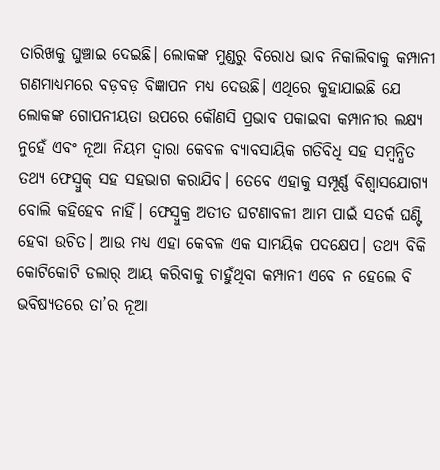ତାରିଖକୁ ଘୁଞ୍ଚାଇ ଦେଇଛି। ଲୋକଙ୍କ ମୁଣ୍ଡରୁ ବିରୋଧ ଭାବ ନିକାଲିବାକୁ କମ୍ପାନୀ ଗଣମାଧ୍ୟମରେ ବଡ଼ବଡ଼ ବିଜ୍ଞାପନ ମଧ୍ୟ ଦେଉଛି। ଏଥିରେ କୁହାଯାଇଛି ଯେ ଲୋକଙ୍କ ଗୋପନୀୟତା ଉପରେ କୌଣସି ପ୍ରଭାବ ପକାଇବା କମ୍ପାନୀର ଲକ୍ଷ୍ୟ ନୁହେଁ ଏବଂ ନୂଆ ନିୟମ ଦ୍ବାରା କେବଳ ବ୍ୟାବସାୟିକ ଗତିବିଧି ସହ ସମ୍ବନ୍ଧିତ ତଥ୍ୟ ଫେସ୍ବୁକ୍ ସହ ସହଭାଗ କରାଯିବ। ତେବେ ଏହାକୁ ସମ୍ପୂର୍ଣ୍ଣ ବିଶ୍ବାସଯୋଗ୍ୟ ବୋଲି କହିହେବ ନାହିଁ। ଫେସ୍ବୁକ୍ର ଅତୀତ ଘଟଣାବଳୀ ଆମ ପାଇଁ ସତର୍କ ଘଣ୍ଟି ହେବା ଉଚିତ। ଆଉ ମଧ୍ୟ ଏହା କେବଳ ଏକ ସାମୟିକ ପଦକ୍ଷେପ। ତଥ୍ୟ ବିକି କୋଟିକୋଟି ଡଲାର୍ ଆୟ କରିବାକୁ ଚାହୁଁଥିବା କମ୍ପାନୀ ଏବେ ନ ହେଲେ ବି ଭବିଷ୍ୟତରେ ତା’ର ନୂଆ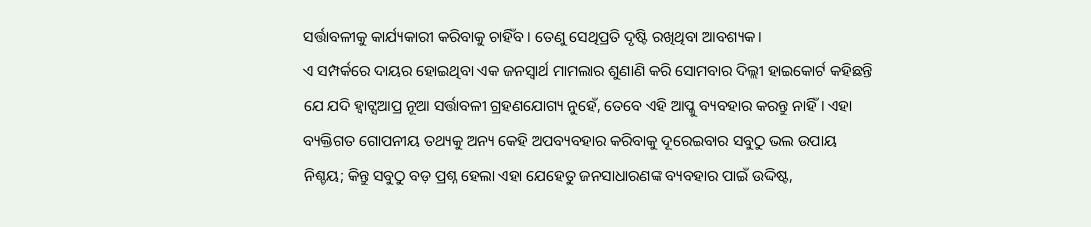ସର୍ତ୍ତାବଳୀକୁ କାର୍ଯ୍ୟକାରୀ କରିବାକୁ ଚାହିଁବ। ତେଣୁ ସେଥିପ୍ରତି ଦୃଷ୍ଟି ରଖିଥିବା ଆବଶ୍ୟକ।
ଏ ସମ୍ପର୍କରେ ଦାୟର ହୋଇଥିବା ଏକ ଜନସ୍ବାର୍ଥ ମାମଲାର ଶୁଣାଣି କରି ସୋମବାର ଦିଲ୍ଲୀ ହାଇକୋର୍ଟ କହିଛନ୍ତି ଯେ ଯଦି ହ୍ବାଟ୍ସଆପ୍ର ନୂଆ ସର୍ତ୍ତାବଳୀ ଗ୍ରହଣଯୋଗ୍ୟ ନୁହେଁ, ତେବେ ଏହି ଆପ୍କୁ ବ୍ୟବହାର କରନ୍ତୁ ନାହିଁ। ଏହା ବ୍ୟକ୍ତିଗତ ଗୋପନୀୟ ତଥ୍ୟକୁ ଅନ୍ୟ କେହି ଅପବ୍ୟବହାର କରିବାକୁ ଦୂରେଇବାର ସବୁଠୁ ଭଲ ଉପାୟ ନିଶ୍ଚୟ; କିନ୍ତୁ ସବୁଠୁ ବଡ଼ ପ୍ରଶ୍ନ ହେଲା ଏହା ଯେହେତୁ ଜନସାଧାରଣଙ୍କ ବ୍ୟବହାର ପାଇଁ ଉଦ୍ଦିଷ୍ଟ,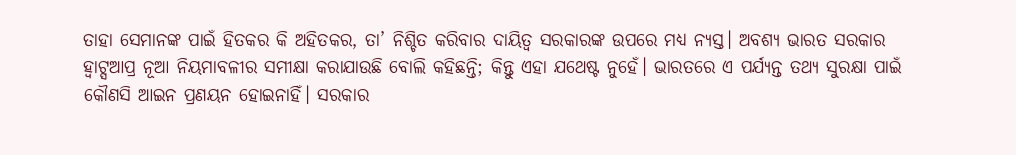ତାହା ସେମାନଙ୍କ ପାଇଁ ହିତକର କି ଅହିତକର, ତା’ ନିଶ୍ଚିତ କରିବାର ଦାୟିତ୍ବ ସରକାରଙ୍କ ଉପରେ ମଧ୍ୟ ନ୍ୟସ୍ତ। ଅବଶ୍ୟ ଭାରତ ସରକାର ହ୍ବାଟ୍ସଆପ୍ର ନୂଆ ନିୟମାବଳୀର ସମୀକ୍ଷା କରାଯାଉଛି ବୋଲି କହିଛନ୍ତି; କିନ୍ତୁ ଏହା ଯଥେଷ୍ଟ ନୁହେଁ। ଭାରତରେ ଏ ପର୍ଯ୍ୟନ୍ତ ତଥ୍ୟ ସୁରକ୍ଷା ପାଇଁ କୌଣସି ଆଇନ ପ୍ରଣୟନ ହୋଇନାହିଁ। ସରକାର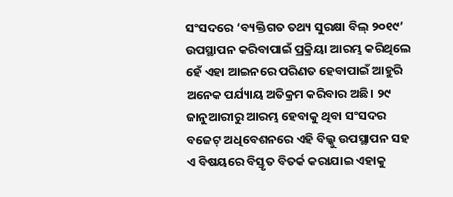ସଂସଦରେ ‘ବ୍ୟକ୍ତିଗତ ତଥ୍ୟ ସୁରକ୍ଷା ବିଲ୍ ୨୦୧୯’ ଉପସ୍ଥାପନ କରିବାପାଇଁ ପ୍ରକ୍ରିୟା ଆରମ୍ଭ କରିଥିଲେ ହେଁ ଏହା ଆଇନରେ ପରିଣତ ହେବାପାଇଁ ଆହୁରି ଅନେକ ପର୍ଯ୍ୟାୟ ଅତିକ୍ରମ କରିବାର ଅଛି। ୨୯ ଜାନୁଆରୀରୁ ଆରମ୍ଭ ହେବାକୁ ଥିବା ସଂସଦର ବଜେଟ୍ ଅଧିବେଶନରେ ଏହି ବିଲ୍କୁ ଉପସ୍ଥାପନ ସହ ଏ ବିଷୟରେ ବିସ୍ତୃତ ବିତର୍କ କରାଯାଇ ଏହାକୁ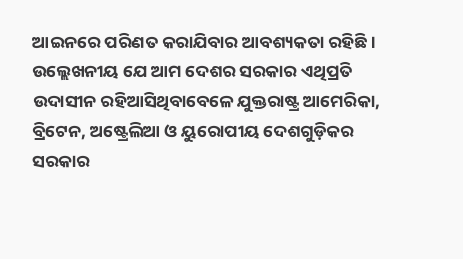ଆଇନରେ ପରିଣତ କରାଯିବାର ଆବଶ୍ୟକତା ରହିଛି।
ଉଲ୍ଲେଖନୀୟ ଯେ ଆମ ଦେଶର ସରକାର ଏଥିପ୍ରତି ଉଦାସୀନ ରହିଆସିଥିବାବେଳେ ଯୁକ୍ତରାଷ୍ଟ୍ର ଆମେରିକା, ବ୍ରିଟେନ, ଅଷ୍ଟ୍ରେଲିଆ ଓ ୟୁରୋପୀୟ ଦେଶଗୁଡ଼ିକର ସରକାର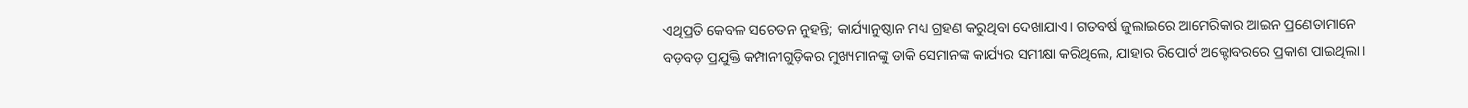ଏଥିପ୍ରତି କେବଳ ସଚେତନ ନୁହନ୍ତି; କାର୍ଯ୍ୟାନୁଷ୍ଠାନ ମଧ୍ୟ ଗ୍ରହଣ କରୁଥିବା ଦେଖାଯାଏ। ଗତବର୍ଷ ଜୁଲାଇରେ ଆମେରିକାର ଆଇନ ପ୍ରଣେତାମାନେ ବଡ଼ବଡ଼ ପ୍ରଯୁକ୍ତି କମ୍ପାନୀଗୁଡ଼ିକର ମୁଖ୍ୟମାନଙ୍କୁ ଡାକି ସେମାନଙ୍କ କାର୍ଯ୍ୟର ସମୀକ୍ଷା କରିଥିଲେ, ଯାହାର ରିପୋର୍ଟ ଅକ୍ଟୋବରରେ ପ୍ରକାଶ ପାଇଥିଲା।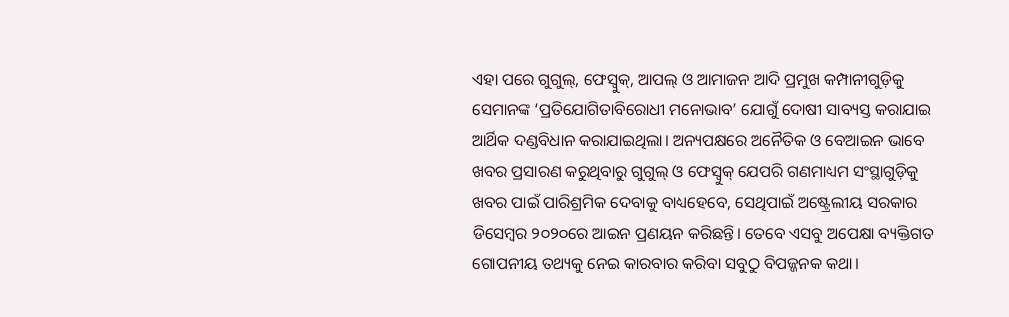ଏହା ପରେ ଗୁଗୁଲ୍, ଫେସ୍ବୁକ୍, ଆପଲ୍ ଓ ଆମାଜନ ଆଦି ପ୍ରମୁଖ କମ୍ପାନୀଗୁଡ଼ିକୁ ସେମାନଙ୍କ ‘ପ୍ରତିଯୋଗିତାବିରୋଧୀ ମନୋଭାବ’ ଯୋଗୁଁ ଦୋଷୀ ସାବ୍ୟସ୍ତ କରାଯାଇ ଆର୍ଥିକ ଦଣ୍ଡବିଧାନ କରାଯାଇଥିଲା। ଅନ୍ୟପକ୍ଷରେ ଅନୈତିକ ଓ ବେଆଇନ ଭାବେ ଖବର ପ୍ରସାରଣ କରୁଥିବାରୁ ଗୁଗୁଲ୍ ଓ ଫେସ୍ବୁକ୍ ଯେପରି ଗଣମାଧ୍ୟମ ସଂସ୍ଥାଗୁଡ଼ିକୁ ଖବର ପାଇଁ ପାରିଶ୍ରମିକ ଦେବାକୁ ବାଧ୍ୟହେବେ, ସେଥିପାଇଁ ଅଷ୍ଟ୍ରେଲୀୟ ସରକାର ଡିସେମ୍ବର ୨୦୨୦ରେ ଆଇନ ପ୍ରଣୟନ କରିଛନ୍ତି। ତେବେ ଏସବୁ ଅପେକ୍ଷା ବ୍ୟକ୍ତିଗତ ଗୋପନୀୟ ତଥ୍ୟକୁ ନେଇ କାରବାର କରିବା ସବୁଠୁ ବିପଜ୍ଜନକ କଥା।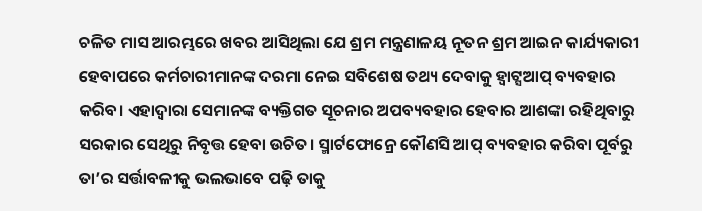ଚଳିତ ମାସ ଆରମ୍ଭରେ ଖବର ଆସିଥିଲା ଯେ ଶ୍ରମ ମନ୍ତ୍ରଣାଳୟ ନୂତନ ଶ୍ରମ ଆଇନ କାର୍ଯ୍ୟକାରୀ ହେବାପରେ କର୍ମଚାରୀମାନଙ୍କ ଦରମା ନେଇ ସବିଶେଷ ତଥ୍ୟ ଦେବାକୁ ହ୍ବାଟ୍ସଆପ୍ ବ୍ୟବହାର କରିବ। ଏହାଦ୍ବାରା ସେମାନଙ୍କ ବ୍ୟକ୍ତିଗତ ସୂଚନାର ଅପବ୍ୟବହାର ହେବାର ଆଶଙ୍କା ରହିଥିବାରୁ ସରକାର ସେଥିରୁ ନିବୃତ୍ତ ହେବା ଉଚିତ। ସ୍ମାର୍ଟଫୋନ୍ରେ କୌଣସି ଆପ୍ ବ୍ୟବହାର କରିବା ପୂର୍ବରୁ ତା’ର ସର୍ତ୍ତାବଳୀକୁ ଭଲଭାବେ ପଢ଼ି ତାକୁ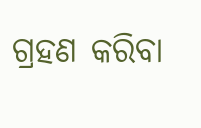ଗ୍ରହଣ କରିବା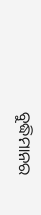ବୁଦ୍ଧିମାନର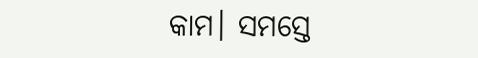କାମ। ସମସ୍ତେ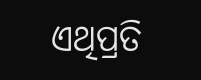ଏଥିପ୍ରତି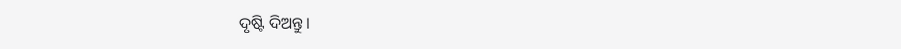ଦୃଷ୍ଟି ଦିଅନ୍ତୁ।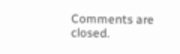Comments are closed.